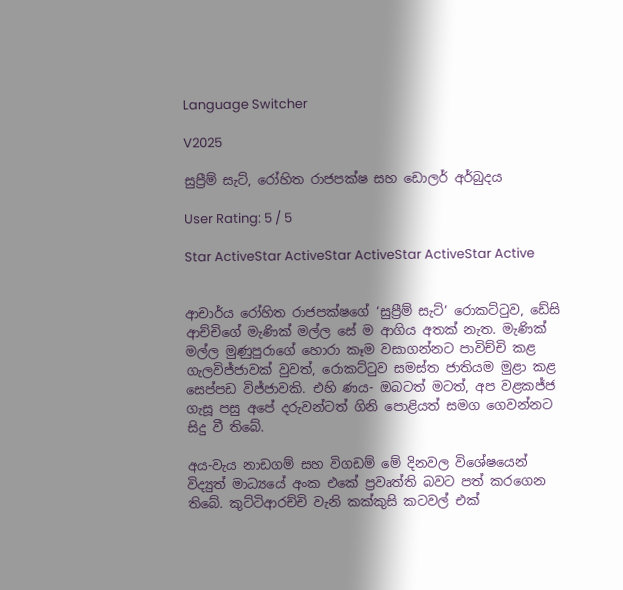Language Switcher

V2025

සුප්‍රීම් සැට්, රෝහිත රාජපක්ෂ සහ ඩොලර් අර්බුදය

User Rating: 5 / 5

Star ActiveStar ActiveStar ActiveStar ActiveStar Active


ආචාර්ය රෝහිත රාජපක්ෂගේ ‘සුප්‍රීම් සැට්’ රොකට්ටුව, ඩේසි ආච්චිගේ මැණික් මල්ල සේ ම ආගිය අතක් නැත. මැණික් මල්ල මුණුපුරාගේ හොරා කෑම වසාගන්නට පාවිච්චි කළ ගැලවිජ්ජාවක් වුවත්, රොකට්ටුව සමස්ත ජාතියම මුළා කළ සෙප්පඩ විජ්ජාවකි. එහි ණය- ඔබටත් මටත්, අප වළකජ්ජ ගැසූ පසු අපේ දරුවන්ටත් ගිනි පොළියත් සමග ගෙවන්නට සිදු වී තිබේ.

අය-වැය නාඩගම් සහ විගඩම් මේ දිනවල විශේෂයෙන් විද්‍යුත් මාධ්‍යයේ අංක එකේ ප්‍රවෘත්ති බවට පත් කරගෙන තිබේ. කුට්ටිආරච්චි වැනි කක්කුසි කටවල් එක්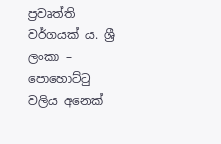ප්‍රවෘත්ති වර්ගයක් ය. ශ්‍රී ලංකා – පොහොට්ටු වලිය අනෙක්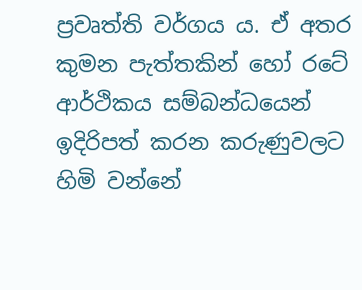ප්‍රවෘත්ති වර්ගය ය. ඒ අතර කුමන පැත්තකින් හෝ රටේ ආර්ථිකය සම්බන්ධයෙන් ඉදිරිපත් කරන කරුණුවලට හිමි වන්නේ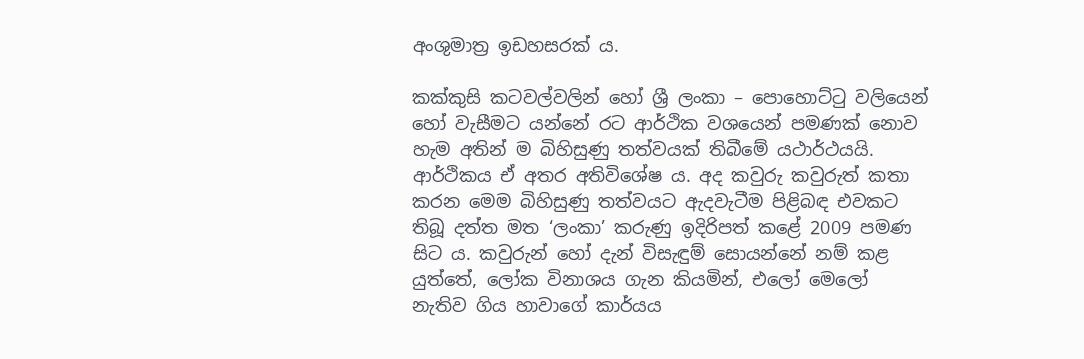අංශුමාත්‍ර ඉඩහසරක් ය.

කක්කුසි කටවල්වලින් හෝ ශ්‍රී ලංකා – පොහොට්ටු වලියෙන් හෝ වැසීමට යන්නේ රට ආර්ථික වශයෙන් පමණක් නොව හැම අතින් ම බිහිසුණු තත්වයක් තිබීමේ යථාර්ථයයි. ආර්ථිකය ඒ අතර අතිවිශේෂ ය. අද කවුරු කවුරුත් කතා කරන මෙම බිහිසුණු තත්වයට ඇදවැටීම පිළිබඳ එවකට තිබූ දත්ත මත ‘ලංකා’ කරුණු ඉදිරිපත් කළේ 2009 පමණ සිට ය. කවුරුන් හෝ දැන් විසැඳුම් සොයන්නේ නම් කළ යුත්තේ, ලෝක විනාශය ගැන කියමින්, එලෝ මෙලෝ නැතිව ගිය හාවාගේ කාර්යය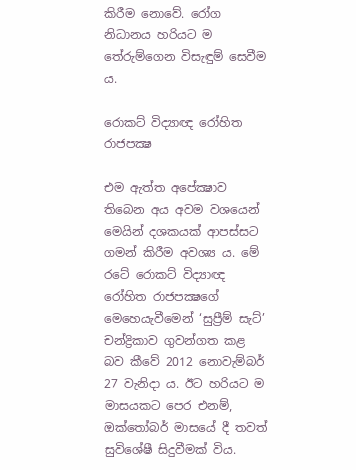කිරීම නොවේ. රෝග නිධානය හරියට ම තේරුම්ගෙන විසැඳුම් සෙවීම ය.

රොකට් විද්‍යාඥ රෝහිත රාජපක්‍ෂ

එම ඇත්ත අපේක්‍ෂාව තිබෙන අය අවම වශයෙන් මෙයින් දශකයක් ආපස්සට ගමන් කිරීම අවශ්‍ය ය. මේ රටේ රොකට් විද්‍යාඥ රෝහිත රාජපක්‍ෂගේ මෙහෙයැවීමෙන් ‘සුප්‍රීම් සැට්’ චන්ද්‍රිකාව ගුවන්ගත කළ බව කීවේ 2012 නොවැම්බර් 27 වැනිදා ය. ඊට හරියට ම මාසයකට පෙර එනම්, ඔක්තෝබර් මාසයේ දී තවත් සුවිශේෂී සිදුවීමක් විය.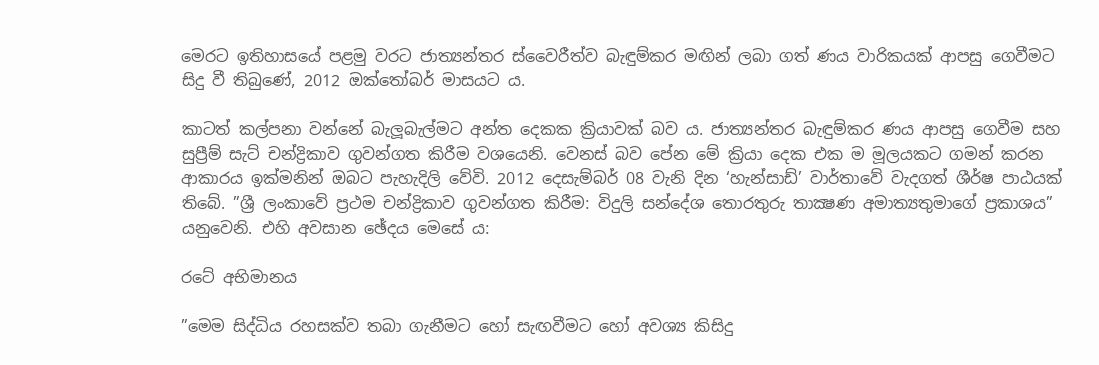මෙරට ඉතිහාසයේ පළමු වරට ජාත්‍යන්තර ස්වෛරීත්ව බැඳුම්කර මඟින් ලබා ගත් ණය වාරිකයක් ආපසු ගෙවීමට සිදු වී තිබුණේ, 2012 ඔක්තෝබර් මාසයට ය.

කාටත් කල්පනා වන්නේ බැලූබැල්මට අන්ත දෙකක ක්‍රියාවක් බව ය. ජාත්‍යන්තර බැඳුම්කර ණය ආපසු ගෙවීම සහ සුප්‍රීම් සැට් චන්ද්‍රිකාව ගුවන්ගත කිරීම වශයෙනි. වෙනස් බව පේන මේ ක්‍රියා දෙක එක ම මූලයකට ගමන් කරන ආකාරය ඉක්මනින් ඔබට පැහැදිලි වේවි. 2012 දෙසැම්බර් 08 වැනි දින ‘හැන්සාඩ්’ වාර්තාවේ වැදගත් ශීර්ෂ පාඨයක් තිබේ. ”ශ්‍රී ලංකාවේ ප්‍රථම චන්ද්‍රිකාව ගුවන්ගත කිරීම: විදුලි සන්දේශ තොරතුරු තාක්‍ෂණ අමාත්‍යතුමාගේ ප්‍රකාශය” යනුවෙනි. එහි අවසාන ඡේදය මෙසේ ය:

රටේ අභිමානය

”මෙම සිද්ධිය රහසක්ව තබා ගැනීමට හෝ සැඟවීමට හෝ අවශ්‍ය කිසිදු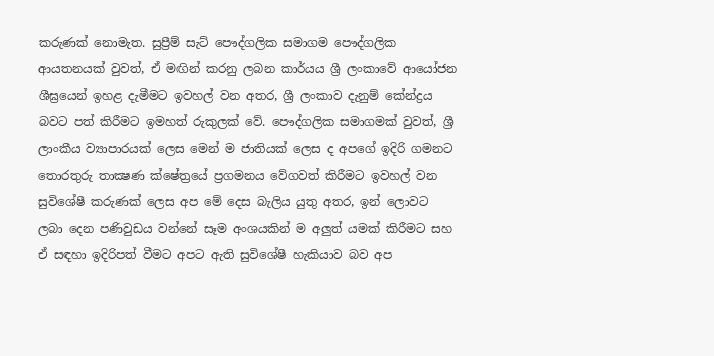කරුණක් නොමැත. සුප්‍රීම් සැට් පෞද්ගලික සමාගම පෞද්ගලික ආයතනයක් වුවත්, ඒ මඟින් කරනු ලබන කාර්යය ශ්‍රී ලංකාවේ ආයෝජන ශීඝ්‍රයෙන් ඉහළ දැමීමට ඉවහල් වන අතර, ශ්‍රී ලංකාව දැනුම් කේන්ද්‍රය බවට පත් කිරීමට ඉමහත් රුකුලක් වේ. පෞද්ගලික සමාගමක් වුවත්, ශ්‍රී ලාංකීය ව්‍යාපාරයක් ලෙස මෙන් ම ජාතියක් ලෙස ද අපගේ ඉදිරි ගමනට තොරතුරු තාක්‍ෂණ ක්ෂේත්‍රයේ ප්‍රගමනය වේගවත් කිරීමට ඉවහල් වන සුවිශේෂී කරුණක් ලෙස අප මේ දෙස බැලිය යුතු අතර, ඉන් ලොවට ලබා දෙන පණිවුඩය වන්නේ සෑම අංශයකින් ම අලුත් යමක් කිරීමට සහ ඒ සඳහා ඉදිරිපත් වීමට අපට ඇති සුවිශේෂී හැකියාව බව අප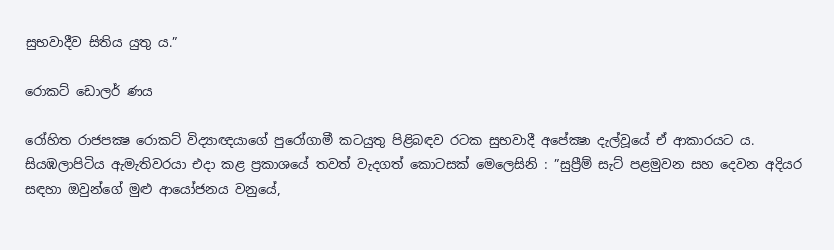සුභවාදීව සිතිය යුතු ය.”

රොකට් ඩොලර් ණය

රෝහිත රාජපක්‍ෂ රොකට් විද්‍යාඥයාගේ පුරෝගාමී කටයුතු පිළිබඳව රටක සුභවාදී අපේක්‍ෂා දැල්වූයේ ඒ ආකාරයට ය. සියඹලාපිටිය ඇමැතිවරයා එදා කළ ප්‍රකාශයේ තවත් වැදගත් කොටසක් මෙලෙසිනි : ”සුප්‍රීම් සැට් පළමුවන සහ දෙවන අදියර සඳහා ඔවුන්ගේ මුළු ආයෝජනය වනුයේ,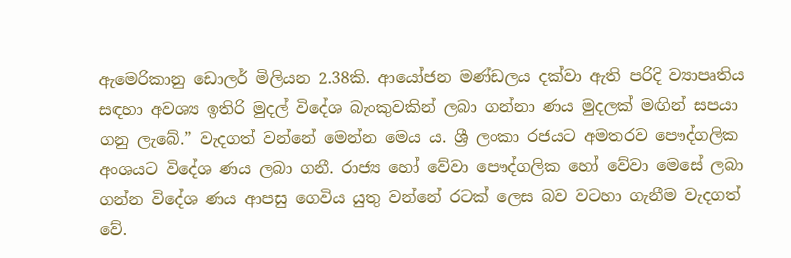ඇමෙරිකානු ඩොලර් මිලියන 2.38කි. ආයෝජන මණ්ඩලය දක්වා ඇති පරිදි ව්‍යාපෘතිය සඳහා අවශ්‍ය ඉතිරි මුදල් විදේශ බැංකුවකින් ලබා ගන්නා ණය මුදලක් මඟින් සපයා ගනු ලැබේ.” වැදගත් වන්නේ මෙන්න මෙය ය. ශ්‍රී ලංකා රජයට අමතරව පෞද්ගලික අංශයට විදේශ ණය ලබා ගනී. රාජ්‍ය හෝ වේවා පෞද්ගලික හෝ වේවා මෙසේ ලබා ගන්න විදේශ ණය ආපසු ගෙවිය යුතු වන්නේ රටක් ලෙස බව වටහා ගැනීම වැදගත් වේ.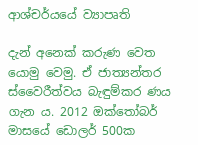ආශ්චර්යයේ ව්‍යාපෘති

දැන් අනෙක් කරුණ වෙත යොමු වෙමු. ඒ ජාත්‍යන්තර ස්වෛරීත්වය බැඳුම්කර ණය ගැන ය. 2012 ඔක්තෝබර් මාසයේ ඩොලර් 500ක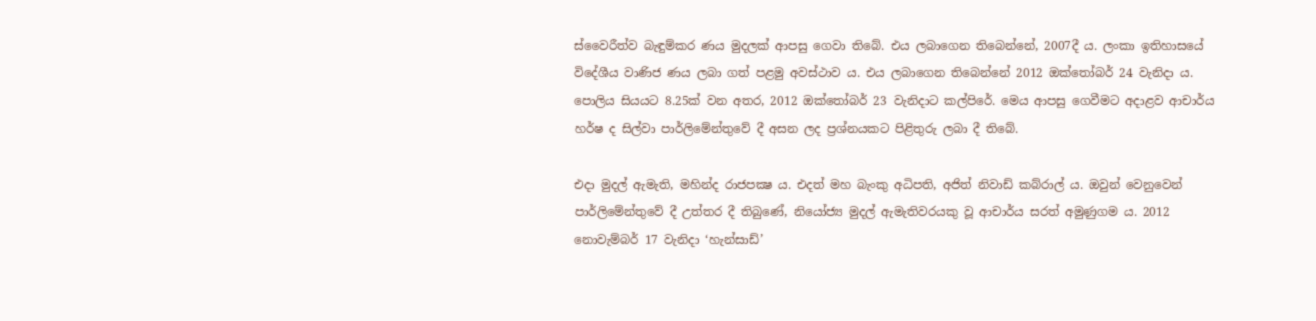ස්වෛරීත්ව බැඳුම්කර ණය මුදලක් ආපසු ගෙවා තිබේ. එය ලබාගෙන තිබෙන්නේ, 2007දී ය. ලංකා ඉතිහාසයේ විදේශීය වාණිජ ණය ලබා ගත් පළමු අවස්ථාව ය. එය ලබාගෙන තිබෙන්නේ 2012 ඔක්තෝබර් 24 වැනිදා ය. පොලිය සියයට 8.25ක් වන අතර, 2012 ඔක්තෝබර් 23 වැනිදාට කල්පිරේ. මෙය ආපසු ගෙවීමට අදාළව ආචාර්ය හර්ෂ ද සිල්වා පාර්ලිමේන්තුවේ දී අසන ලද ප්‍රශ්නයකට පිළිතුරු ලබා දී තිබේ.

එදා මුදල් ඇමැති, මහින්ද රාජපක්‍ෂ ය. එදත් මහ බැංකු අධිපති, අජිත් නිවාඩ් කබ්රාල් ය. ඔවුන් වෙනුවෙන් පාර්ලිමේන්තුවේ දී උත්තර දී තිබුණේ, නියෝජ්‍ය මුදල් ඇමැතිවරයකු වූ ආචාර්ය සරත් අමුණුගම ය. 2012 නොවැම්බර් 17 වැනිදා ‘හැන්සාඩ්’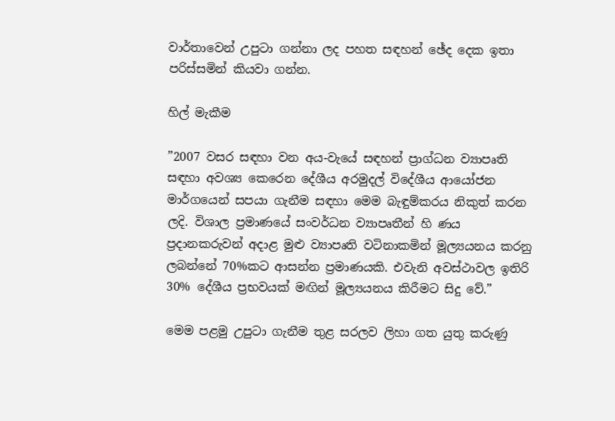වාර්තාවෙන් උපුටා ගන්නා ලද පහත සඳහන් ඡේද දෙක ඉතා පරිස්සමින් කියවා ගන්න.

හිල් මැකීම

”2007 වසර සඳහා වන අය-වැයේ සඳහන් ප්‍රාග්ධන ව්‍යාපෘති සඳහා අවශ්‍ය කෙරෙන දේශීය අරමුදල් විදේශීය ආයෝජන මාර්ගයෙන් සපයා ගැනීම සඳහා මෙම බැඳුම්කරය නිකුත් කරන ලදි. විශාල ප්‍රමාණයේ සංවර්ධන ව්‍යාපෘතීන් හි ණය ප්‍රදානකරුවන් අදාළ මුළු ව්‍යාපෘති වටිනාකමින් මූල්‍යයනය කරනු ලබන්නේ 70%කට ආසන්න ප්‍රමාණයකි. එවැනි අවස්ථාවල ඉතිරි 30% දේශීය ප්‍රභවයක් මඟින් මූල්‍යයනය කිරීමට සිදු වේ.”

මෙම පළමු උපුටා ගැනීම තුළ සරලව ලිහා ගත යුතු කරුණු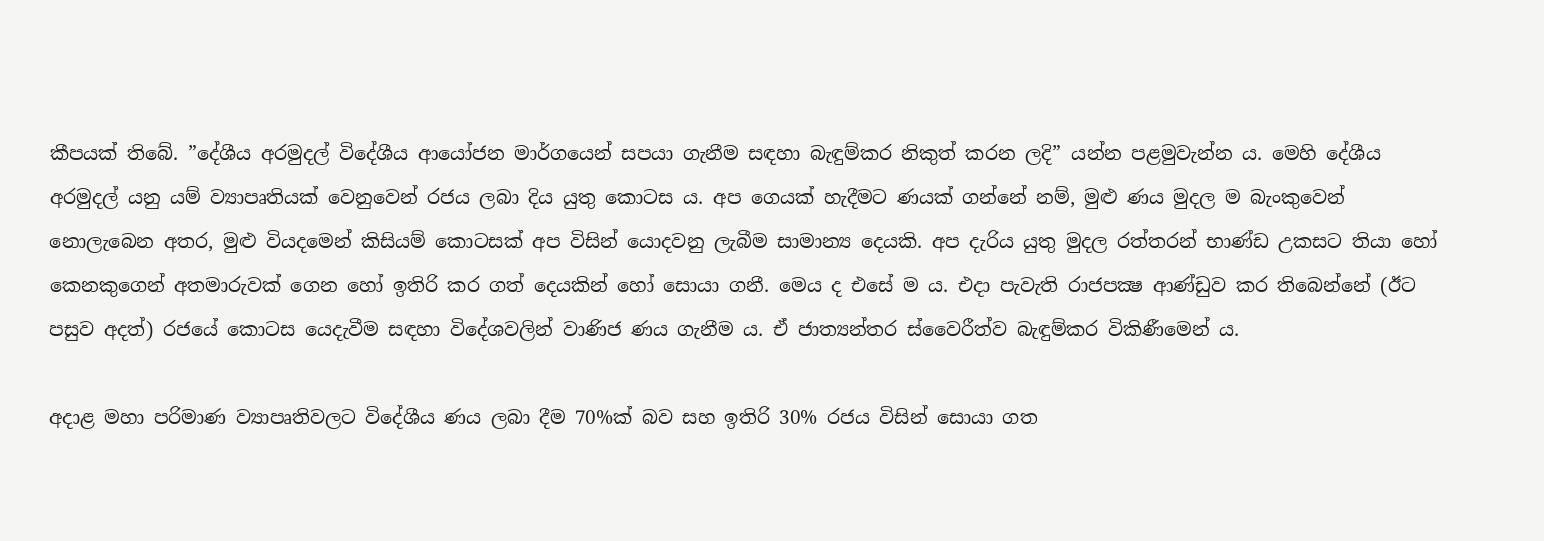කීපයක් තිබේ. ”දේශීය අරමුදල් විදේශීය ආයෝජන මාර්ගයෙන් සපයා ගැනීම සඳහා බැඳුම්කර නිකුත් කරන ලදි” යන්න පළමුවැන්න ය. මෙහි දේශීය අරමුදල් යනු යම් ව්‍යාපෘතියක් වෙනුවෙන් රජය ලබා දිය යුතු කොටස ය. අප ගෙයක් හැදීමට ණයක් ගන්නේ නම්, මුළු ණය මුදල ම බැංකුවෙන් නොලැබෙන අතර, මුළු වියදමෙන් කිසියම් කොටසක් අප විසින් යොදවනු ලැබීම සාමාන්‍ය දෙයකි. අප දැරිය යුතු මුදල රත්තරන් භාණ්ඩ උකසට තියා හෝ කෙනකුගෙන් අතමාරුවක් ගෙන හෝ ඉතිරි කර ගත් දෙයකින් හෝ සොයා ගනී. මෙය ද එසේ ම ය. එදා පැවැති රාජපක්‍ෂ ආණ්ඩුව කර තිබෙන්නේ (ඊට පසුව අදත්) රජයේ කොටස යෙදැවීම සඳහා විදේශවලින් වාණිජ ණය ගැනීම ය. ඒ ජාත්‍යන්තර ස්වෛරීත්ව බැඳුම්කර විකිණීමෙන් ය.

අදාළ මහා පරිමාණ ව්‍යාපෘතිවලට විදේශීය ණය ලබා දීම 70%ක් බව සහ ඉතිරි 30% රජය විසින් සොයා ගත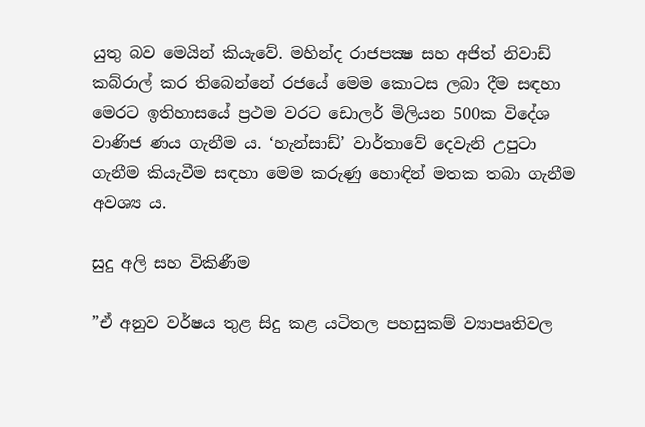යුතු බව මෙයින් කියැවේ. මහින්ද රාජපක්‍ෂ සහ අජිත් නිවාඩ් කබ්රාල් කර තිබෙන්නේ රජයේ මෙම කොටස ලබා දීම සඳහා මෙරට ඉතිහාසයේ ප්‍රථම වරට ඩොලර් මිලියන 500ක විදේශ වාණිජ ණය ගැනීම ය. ‘හැන්සාඩ්’ වාර්තාවේ දෙවැනි උපුටා ගැනීම කියැවීම සඳහා මෙම කරුණු හොඳින් මතක තබා ගැනීම අවශ්‍ය ය.

සුදු අලි සහ විකිණීම

”ඒ අනුව වර්ෂය තුළ සිදු කළ යටිතල පහසුකම් ව්‍යාපෘතිවල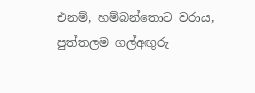එනම්, හම්බන්තොට වරාය, පුත්තලම ගල්අඟුරු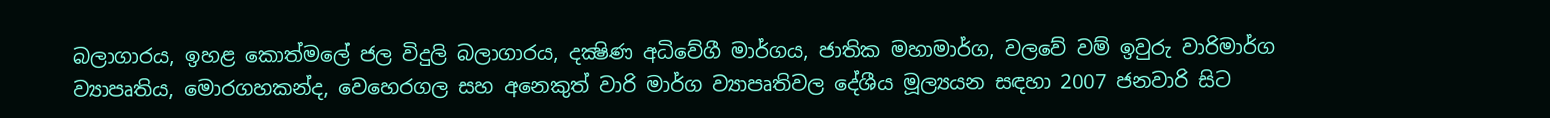බලාගාරය, ඉහළ කොත්මලේ ජල විදුලි බලාගාරය, දක්‍ෂිණ අධිවේගී මාර්ගය, ජාතික මහාමාර්ග, වලවේ වම් ඉවුරු වාරිමාර්ග ව්‍යාපෘතිය, මොරගහකන්ද, වෙහෙරගල සහ අනෙකුත් වාරි මාර්ග ව්‍යාපෘතිවල දේශීය මූල්‍යයන සඳහා 2007 ජනවාරි සිට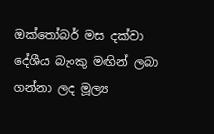ඔක්තෝබර් මස දක්වා දේශීය බැංකු මඟින් ලබා ගන්නා ලද මූල්‍ය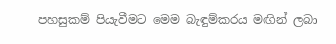පහසුකම් පියැවීමට මෙම බැඳුම්කරය මඟින් ලබා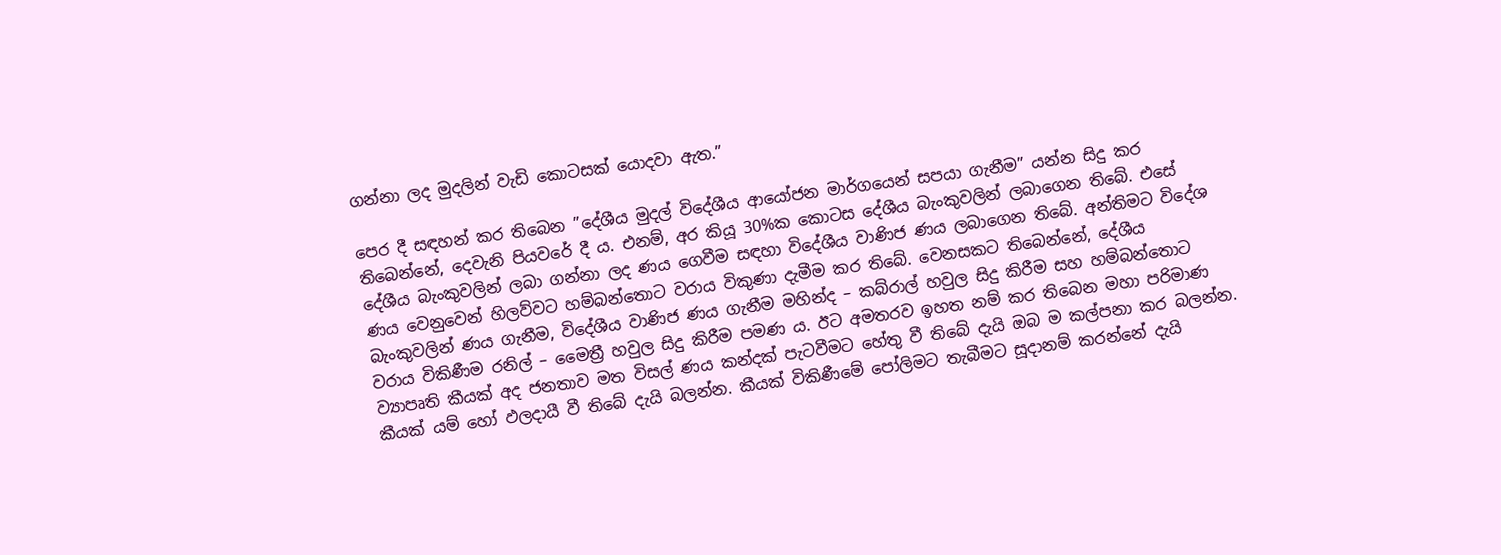ගන්නා ලද මුදලින් වැඩි කොටසක් යොදවා ඇත.”

පෙර දී සඳහන් කර තිබෙන ”දේශීය මුදල් විදේශීය ආයෝජන මාර්ගයෙන් සපයා ගැනීම” යන්න සිදු කර තිබෙන්නේ, දෙවැනි පියවරේ දී ය. එනම්, අර කියූ 30%ක කොටස දේශීය බැංකුවලින් ලබාගෙන තිබේ. එසේ දේශීය බැංකුවලින් ලබා ගන්නා ලද ණය ගෙවීම සඳහා විදේශීය වාණිජ ණය ලබාගෙන තිබේ. අන්තිමට විදේශ ණය වෙනුවෙන් හිලව්වට හම්බන්තොට වරාය විකුණා දැමීම කර තිබේ. වෙනසකට තිබෙන්නේ, දේශීය බැංකුවලින් ණය ගැනීම, විදේශීය වාණිජ ණය ගැනීම මහින්ද – කබ්රාල් හවුල සිදු කිරීම සහ හම්බන්තොට වරාය විකිණීම රනිල් – මෛත්‍රී හවුල සිදු කිරීම පමණ ය. ඊට අමතරව ඉහත නම් කර තිබෙන මහා පරිමාණ ව්‍යාපෘති කීයක් අද ජනතාව මත විසල් ණය කන්දක් පැටවීමට හේතු වී තිබේ දැයි ඔබ ම කල්පනා කර බලන්න. කීයක් යම් හෝ ඵලදායී වී තිබේ දැයි බලන්න. කීයක් විකිණීමේ පෝලිමට තැබීමට සූදානම් කරන්නේ දැයි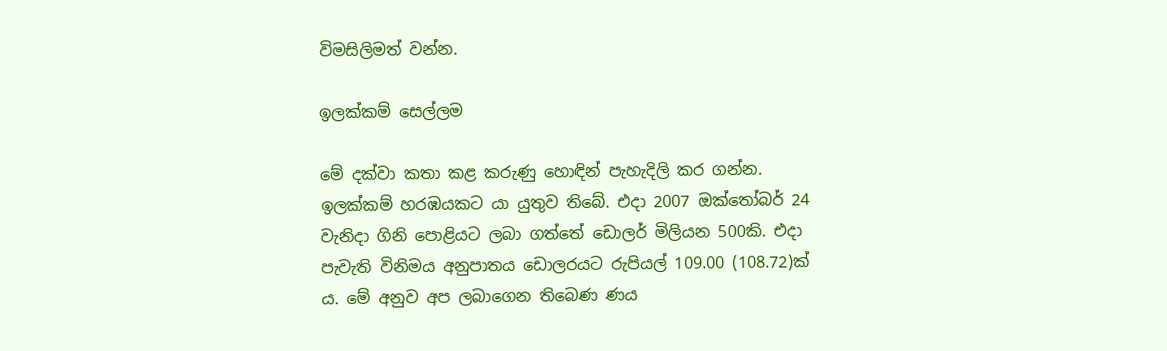විමසිලිමත් වන්න.

ඉලක්කම් සෙල්ලම

මේ දක්වා කතා කළ කරුණු හොඳින් පැහැදිලි කර ගන්න. ඉලක්කම් හරඹයකට යා යුතුව තිබේ. එදා 2007 ඔක්තෝබර් 24 වැනිදා ගිනි පොළියට ලබා ගත්තේ ඩොලර් මිලියන 500කි. එදා පැවැති විනිමය අනුපාතය ඩොලරයට රුපියල් 109.00 (108.72)ක් ය. මේ අනුව අප ලබාගෙන තිබෙණ ණය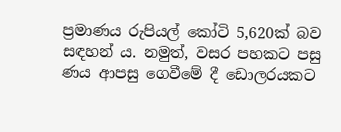ප්‍රමාණය රුපියල් කෝටි 5,620ක් බව සඳහන් ය. නමුත්, වසර පහකට පසු ණය ආපසු ගෙවීමේ දී ඩොලරයකට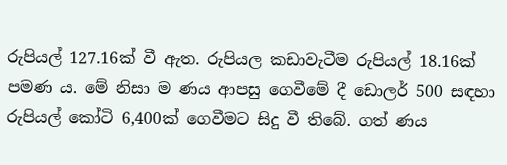රුපියල් 127.16ක් වී ඇත. රුපියල කඩාවැටීම රුපියල් 18.16ක් පමණ ය. මේ නිසා ම ණය ආපසු ගෙවීමේ දී ඩොලර් 500 සඳහා රුපියල් කෝටි 6,400ක් ගෙවීමට සිදු වී තිබේ. ගත් ණය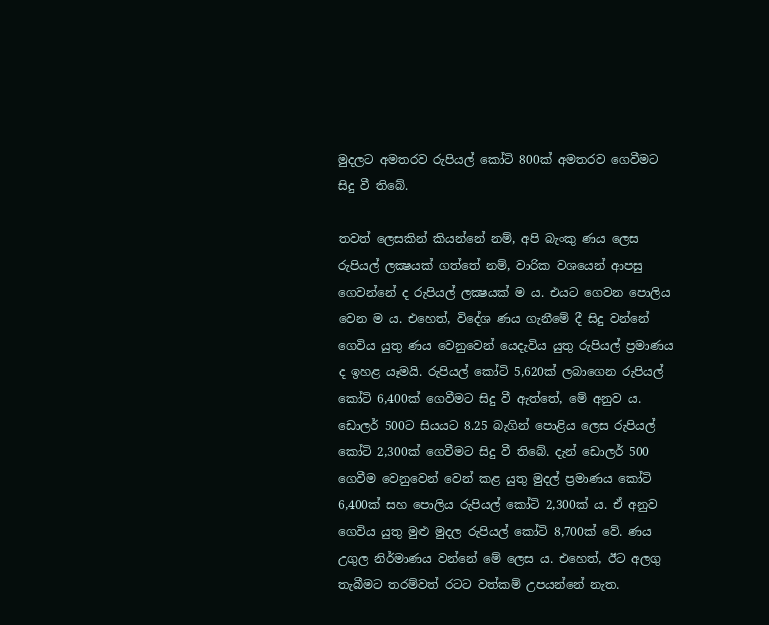මුදලට අමතරව රුපියල් කෝටි 800ක් අමතරව ගෙවීමට සිදු වී තිබේ.

තවත් ලෙසකින් කියන්නේ නම්, අපි බැංකු ණය ලෙස රුපියල් ලක්‍ෂයක් ගත්තේ නම්, වාරික වශයෙන් ආපසු ගෙවන්නේ ද රුපියල් ලක්‍ෂයක් ම ය. එයට ගෙවන පොලිය වෙන ම ය. එහෙත්, විදේශ ණය ගැනීමේ දී සිදු වන්නේ ගෙවිය යුතු ණය වෙනුවෙන් යෙදැවිය යුතු රුපියල් ප්‍රමාණය ද ඉහළ යෑමයි. රුපියල් කෝටි 5,620ක් ලබාගෙන රුපියල් කෝටි 6,400ක් ගෙවීමට සිදු වී ඇත්තේ, මේ අනුව ය. ඩොලර් 500ට සියයට 8.25 බැගින් පොළිය ලෙස රුපියල් කෝටි 2,300ක් ගෙවීමට සිදු වී තිබේ. දැන් ඩොලර් 500 ගෙවීම වෙනුවෙන් වෙන් කළ යුතු මුදල් ප්‍රමාණය කෝටි 6,400ක් සහ පොලිය රුපියල් කෝටි 2,300ක් ය. ඒ අනුව ගෙවිය යුතු මුළු මුදල රුපියල් කෝටි 8,700ක් වේ. ණය උගුල නිර්මාණය වන්නේ මේ ලෙස ය. එහෙත්, ඊට අලගු තැබීමට තරම්වත් රටට වත්කම් උපයන්නේ නැත.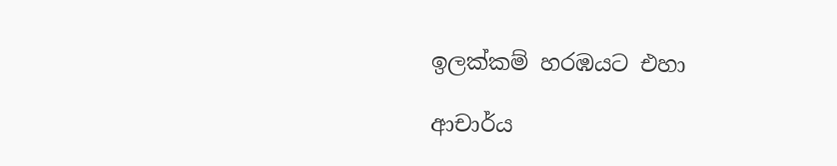ඉලක්කම් හරඹයට එහා

ආචාර්ය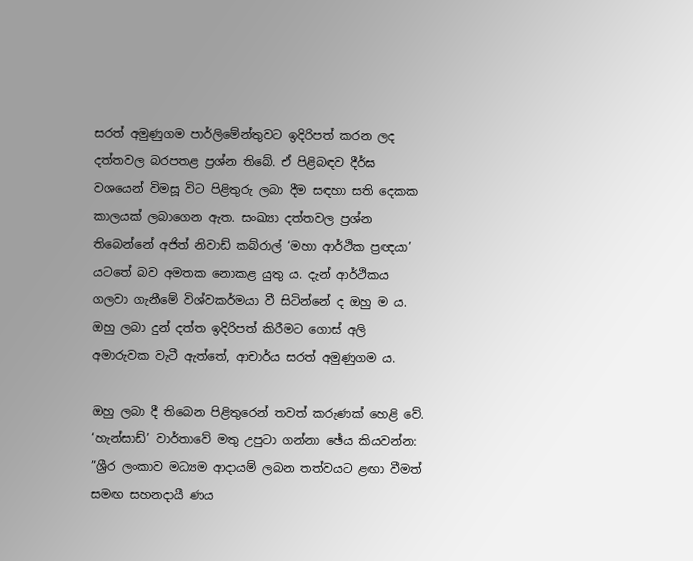සරත් අමුණුගම පාර්ලිමේන්තුවට ඉදිරිපත් කරන ලද දත්තවල බරපතළ ප්‍රශ්න තිබේ. ඒ පිළිබඳව දීර්ඝ වශයෙන් විමසූ විට පිළිතුරු ලබා දීම සඳහා සති දෙකක කාලයක් ලබාගෙන ඇත. සංඛ්‍යා දත්තවල ප්‍රශ්න තිබෙන්නේ අජිත් නිවාඩ් කබ්රාල් ‘මහා ආර්ථික ප්‍රඥයා’ යටතේ බව අමතක නොකළ යුතු ය. දැන් ආර්ථිකය ගලවා ගැනීමේ විශ්වකර්මයා වී සිටින්නේ ද ඔහු ම ය. ඔහු ලබා දුන් දත්ත ඉදිරිපත් කිරීමට ගොස් අලි අමාරුවක වැටී ඇත්තේ, ආචාර්ය සරත් අමුණුගම ය.

ඔහු ලබා දී තිබෙන පිළිතුරෙන් තවත් කරුණක් හෙළි වේ. ‘හැන්සාඩ්’ වාර්තාවේ මතු උපුටා ගන්නා ඡේය කියවන්න: ”ශ්‍රී‍ර ලංකාව මධ්‍යම ආදායම් ලබන තත්වයට ළඟා වීමත් සමඟ සහනදායී ණය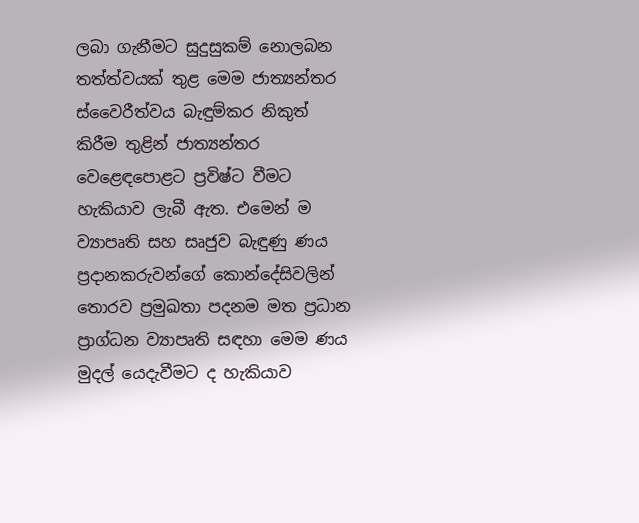ලබා ගැනීමට සුදුසුකම් නොලබන තත්ත්වයක් තුළ මෙම ජාත්‍යන්තර ස්වෛරීත්වය බැඳුම්කර නිකුත් කිරීම තුළින් ජාත්‍යන්තර වෙළෙඳපොළට ප්‍රවිෂ්ට වීමට හැකියාව ලැබී ඇත. එමෙන් ම ව්‍යාපෘති සහ සෘජුව බැඳුණු ණය ප්‍රදානකරුවන්ගේ කොන්දේසිවලින් තොරව ප්‍රමුඛතා පදනම මත ප්‍රධාන ප්‍රාග්ධන ව්‍යාපෘති සඳහා මෙම ණය මුදල් යෙදැවීමට ද හැකියාව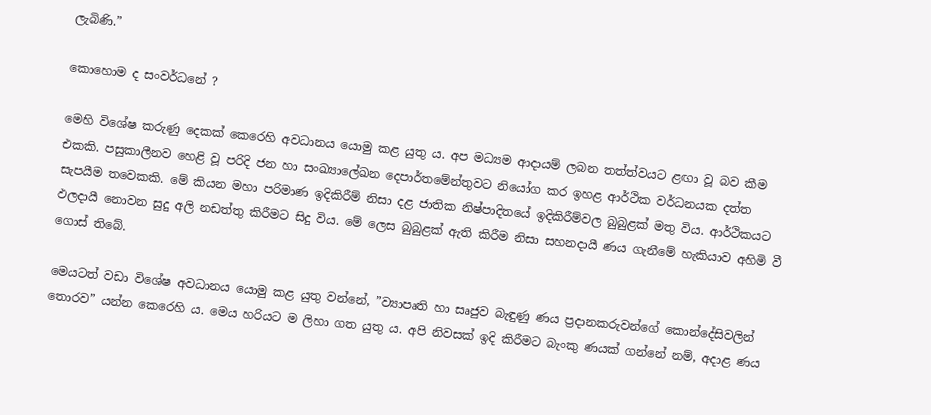ලැබිණි.”

කොහොම ද සංවර්ධනේ ?

මෙහි විශේෂ කරුණු දෙකක් කෙරෙහි අවධානය යොමු කළ යුතු ය. අප මධ්‍යම ආදායම් ලබන තත්ත්වයට ළඟා වූ බව කීම එකකි. පසුකාලීනව හෙළි වූ පරිදි ජන හා සංඛ්‍යාලේඛන දෙපාර්තමේන්තුවට නියෝග කර ඉහළ ආර්ථික වර්ධනයක දත්ත සැපයීම තවෙකකි. මේ කියන මහා පරිමාණ ඉදිකිරීම් නිසා දළ ජාතික නිෂ්පාදිතයේ ඉදිකිරීම්වල බුබුළක් මතු විය. ආර්ථිකයට ඵලදායී නොවන සුදු අලි නඩත්තු කිරීමට සිදු විය. මේ ලෙස බුබුළක් ඇති කිරීම නිසා සහනදායී ණය ගැනීමේ හැකියාව අහිමි වී ගොස් තිබේ.

මෙයටත් වඩා විශේෂ අවධානය යොමු කළ යුතු වන්නේ, ”ව්‍යාපෘති හා සෘජුව බැඳුණු ණය ප්‍රදානකරුවන්ගේ කොන්දේසිවලින් තොරව” යන්න කෙරෙහි ය. මෙය හරියට ම ලිහා ගත යුතු ය. අපි නිවසක් ඉදි කිරීමට බැංකු ණයක් ගන්නේ නම්, අදාළ ණය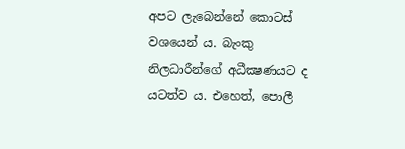අපට ලැබෙන්නේ කොටස් වශයෙන් ය. බැංකු නිලධාරීන්ගේ අධීක්‍ෂණයට ද යටත්ව ය. එහෙත්, පොලී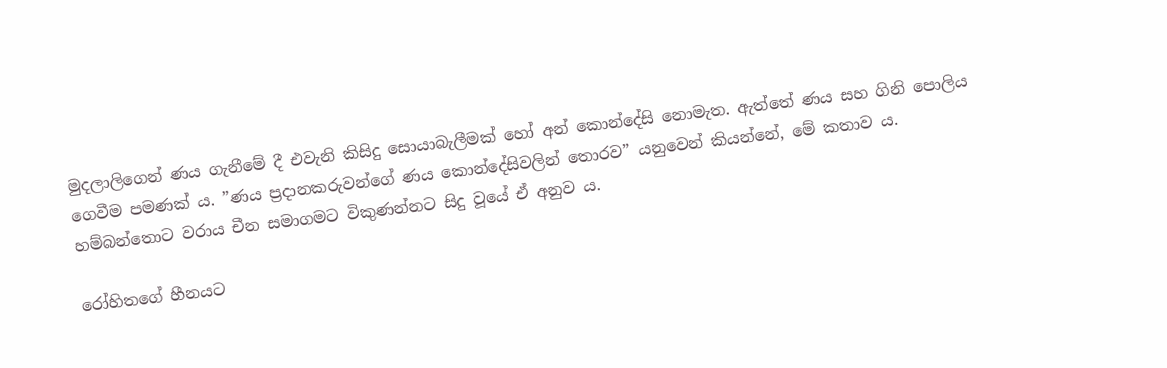මුදලාලිගෙන් ණය ගැනීමේ දී එවැනි කිසිදු සොයාබැලීමක් හෝ අන් කොන්දේසි නොමැත. ඇත්තේ ණය සහ ගිනි පොලිය ගෙවීම පමණක් ය. ”ණය ප්‍රදානකරුවන්ගේ ණය කොන්දේසිවලින් තොරව” යනුවෙන් කියන්නේ, මේ කතාව ය. හම්බන්තොට වරාය චීන සමාගමට විකුණන්නට සිදු වූයේ ඒ අනුව ය.

රෝහිතගේ හීනයට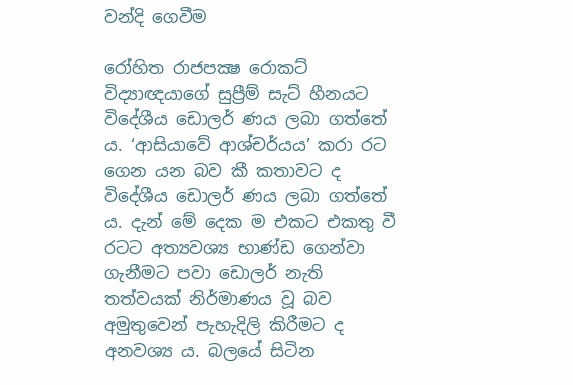වන්දි ගෙවීම

රෝහිත රාජපක්‍ෂ රොකට් විද්‍යාඥයාගේ සුප්‍රීම් සැට් හීනයට විදේශීය ඩොලර් ණය ලබා ගත්තේ ය. ‘ආසියාවේ ආශ්චර්යය’ කරා රට ගෙන යන බව කී කතාවට ද විදේශීය ඩොලර් ණය ලබා ගත්තේ ය. දැන් මේ දෙක ම එකට එකතු වී රටට අත්‍යවශ්‍ය භාණ්ඩ ගෙන්වා ගැනීමට පවා ඩොලර් නැති තත්වයක් නිර්මාණය වූ බව අමුතුවෙන් පැහැදිලි කිරීමට ද අනවශ්‍ය ය. බලයේ සිටින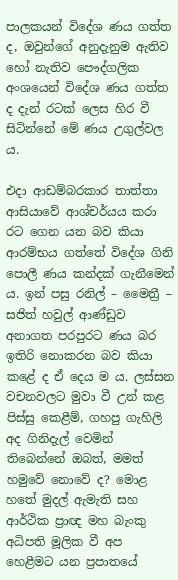පාලකයන් විදේශ ණය ගත්ත ද, ඔවුන්ගේ අනුදැනුම ඇතිව හෝ නැතිව පෞද්ගලික අංශයෙන් විදේශ ණය ගත්ත ද දැන් රටක් ලෙස හිර වී සිටින්නේ මේ ණය උගුල්වල ය.

එදා ආඩම්බරකාර තාත්තා ආසියාවේ ආශ්චර්යය කරා රට ගෙන යන බව කියා ආරම්භය ගත්තේ විදේශ ගිනි පොලී ණය කන්දක් ගැනීමෙන් ය. ඉන් පසු රනිල් – මෛත්‍රී – සජිත් හවුල් ආණ්ඩුව අනාගත පරපුරට ණය බර ඉතිරි නොකරන බව කියා කළේ ද ඒ දෙය ම ය. ලස්සන වචනවලට මුවා වී උන් කළ පිස්සු කෙළීම්, ගහපු ගැහිලි අද ගිනිදැල් වෙමින් තිබෙන්නේ ඔබත්, මමත් හමුවේ නොවේ ද? මොළ හතේ මුදල් ඇමැති සහ ආර්ථික ප්‍රාඥ මහ බැංකු අධිපති මූලික වී අප හෙළීමට යන ප්‍රපාතයේ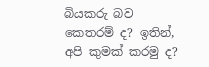බියකරු බව කෙතරම් ද? ඉතින්, අපි කුමක් කරමු ද?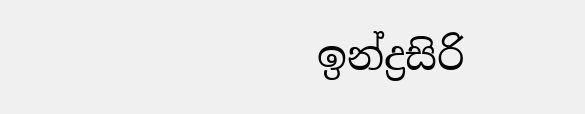ඉන්ද්‍රසිරි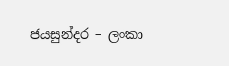ජයසුන්දර – ලංකා